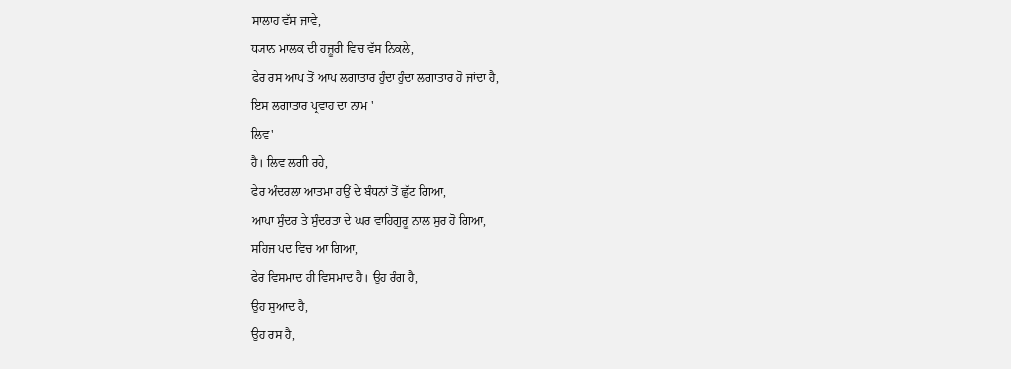ਸਾਲਾਹ ਵੱਸ ਜਾਵੇ,
ਧ੍ਯਾਨ ਮਾਲਕ ਦੀ ਹਜ਼ੂਰੀ ਵਿਚ ਵੱਸ ਨਿਕਲੇ,
ਫੇਰ ਰਸ ਆਪ ਤੋਂ ਆਪ ਲਗਾਤਾਰ ਹੁੰਦਾ ਹੁੰਦਾ ਲਗਾਤਾਰ ਹੋ ਜਾਂਦਾ ਹੈ,
ਇਸ ਲਗਾਤਾਰ ਪ੍ਰਵਾਹ ਦਾ ਨਾਮ '
ਲਿਵ'
ਹੈ। ਲਿਵ ਲਗੀ ਰਹੇ,
ਫੇਰ ਅੰਦਰਲਾ ਆਤਮਾ ਹਉਂ ਦੇ ਬੰਧਨਾਂ ਤੋਂ ਛੁੱਟ ਗਿਆ,
ਆਪਾ ਸੁੰਦਰ ਤੇ ਸੁੰਦਰਤਾ ਦੇ ਘਰ ਵਾਹਿਗੁਰੂ ਨਾਲ ਸੁਰ ਹੋ ਗਿਆ,
ਸਹਿਜ ਪਦ ਵਿਚ ਆ ਗਿਆ,
ਫੇਰ ਵਿਸਮਾਦ ਹੀ ਵਿਸਮਾਦ ਹੈ। ਉਹ ਰੰਗ ਹੈ,
ਉਹ ਸੁਆਦ ਹੈ,
ਉਹ ਰਸ ਹੈ,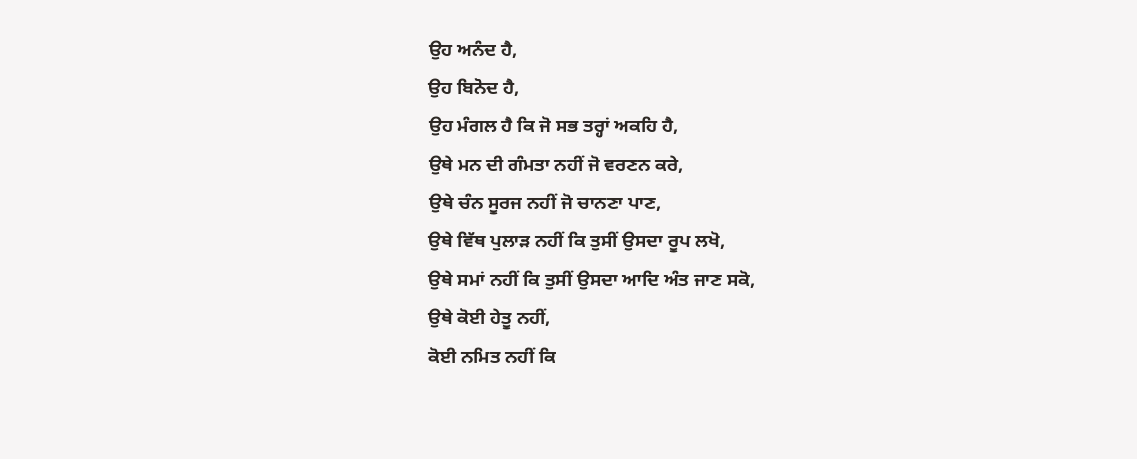ਉਹ ਅਨੰਦ ਹੈ,
ਉਹ ਬਿਨੋਦ ਹੈ,
ਉਹ ਮੰਗਲ ਹੈ ਕਿ ਜੋ ਸਭ ਤਰ੍ਹਾਂ ਅਕਹਿ ਹੈ,
ਉਥੇ ਮਨ ਦੀ ਗੰਮਤਾ ਨਹੀਂ ਜੋ ਵਰਣਨ ਕਰੇ,
ਉਥੇ ਚੰਨ ਸੂਰਜ ਨਹੀਂ ਜੋ ਚਾਨਣਾ ਪਾਣ,
ਉਥੇ ਵਿੱਥ ਪੁਲਾੜ ਨਹੀਂ ਕਿ ਤੁਸੀਂ ਉਸਦਾ ਰੂਪ ਲਖੋ,
ਉਥੇ ਸਮਾਂ ਨਹੀਂ ਕਿ ਤੁਸੀਂ ਉਸਦਾ ਆਦਿ ਅੰਤ ਜਾਣ ਸਕੋ,
ਉਥੇ ਕੋਈ ਹੇਤੂ ਨਹੀਂ,
ਕੋਈ ਨਮਿਤ ਨਹੀਂ ਕਿ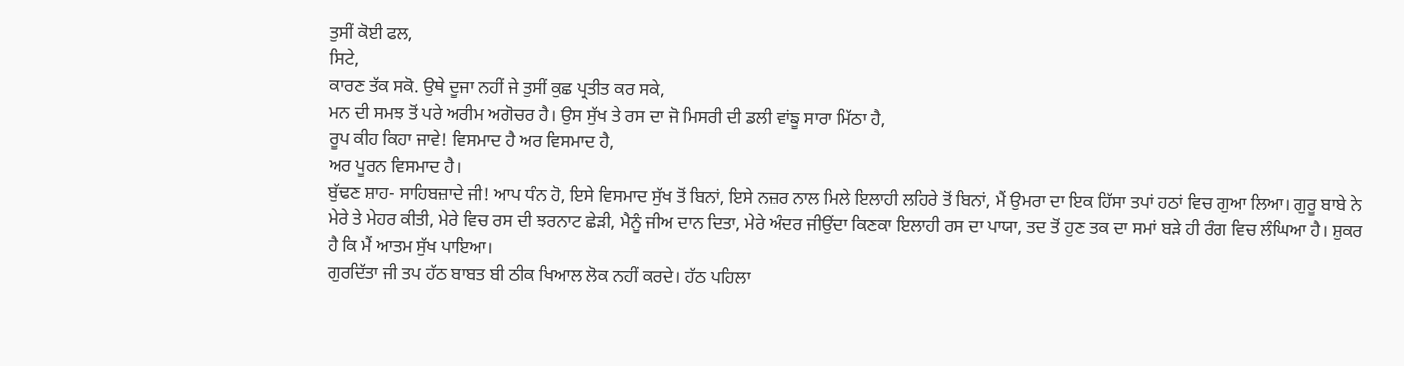ਤੁਸੀਂ ਕੋਈ ਫਲ,
ਸਿਟੇ,
ਕਾਰਣ ਤੱਕ ਸਕੋ. ਉਥੇ ਦੂਜਾ ਨਹੀਂ ਜੇ ਤੁਸੀਂ ਕੁਛ ਪ੍ਰਤੀਤ ਕਰ ਸਕੇ,
ਮਨ ਦੀ ਸਮਝ ਤੋਂ ਪਰੇ ਅਰੀਮ ਅਗੋਚਰ ਹੈ। ਉਸ ਸੁੱਖ ਤੇ ਰਸ ਦਾ ਜੋ ਮਿਸਰੀ ਦੀ ਡਲੀ ਵਾਂਙੂ ਸਾਰਾ ਮਿੱਠਾ ਹੈ,
ਰੂਪ ਕੀਹ ਕਿਹਾ ਜਾਵੇ! ਵਿਸਮਾਦ ਹੈ ਅਰ ਵਿਸਮਾਦ ਹੈ,
ਅਰ ਪੂਰਨ ਵਿਸਮਾਦ ਹੈ।
ਬੁੱਢਣ ਸ਼ਾਹ- ਸਾਹਿਬਜ਼ਾਦੇ ਜੀ! ਆਪ ਧੰਨ ਹੋ, ਇਸੇ ਵਿਸਮਾਦ ਸੁੱਖ ਤੋਂ ਬਿਨਾਂ, ਇਸੇ ਨਜ਼ਰ ਨਾਲ ਮਿਲੇ ਇਲਾਹੀ ਲਹਿਰੇ ਤੋਂ ਬਿਨਾਂ, ਮੈਂ ਉਮਰਾ ਦਾ ਇਕ ਹਿੱਸਾ ਤਪਾਂ ਹਠਾਂ ਵਿਚ ਗੁਆ ਲਿਆ। ਗੁਰੂ ਬਾਬੇ ਨੇ ਮੇਰੇ ਤੇ ਮੇਹਰ ਕੀਤੀ, ਮੇਰੇ ਵਿਚ ਰਸ ਦੀ ਝਰਨਾਟ ਛੇੜੀ, ਮੈਨੂੰ ਜੀਅ ਦਾਨ ਦਿਤਾ, ਮੇਰੇ ਅੰਦਰ ਜੀਉਂਦਾ ਕਿਣਕਾ ਇਲਾਹੀ ਰਸ ਦਾ ਪਾਯਾ, ਤਦ ਤੋਂ ਹੁਣ ਤਕ ਦਾ ਸਮਾਂ ਬੜੇ ਹੀ ਰੰਗ ਵਿਚ ਲੰਘਿਆ ਹੈ। ਸ਼ੁਕਰ ਹੈ ਕਿ ਮੈਂ ਆਤਮ ਸੁੱਖ ਪਾਇਆ।
ਗੁਰਦਿੱਤਾ ਜੀ ਤਪ ਹੱਠ ਬਾਬਤ ਬੀ ਠੀਕ ਖਿਆਲ ਲੋਕ ਨਹੀਂ ਕਰਦੇ। ਹੱਠ ਪਹਿਲਾ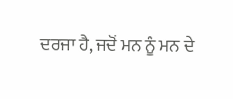ਦਰਜਾ ਹੈ, ਜਦੋਂ ਮਨ ਨੂੰ ਮਨ ਦੇ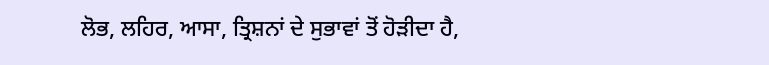ਲੋਭ, ਲਹਿਰ, ਆਸਾ, ਤ੍ਰਿਸ਼ਨਾਂ ਦੇ ਸੁਭਾਵਾਂ ਤੋਂ ਹੋੜੀਦਾ ਹੈ,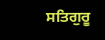ਸਤਿਗੁਰੂ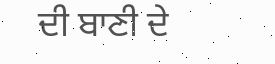ਦੀ ਬਾਣੀ ਦੇ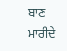ਬਾਣ ਮਾਰੀਦੇ